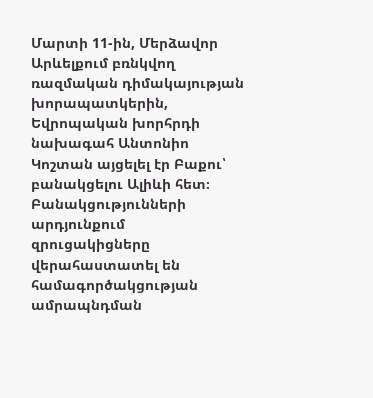Մարտի 11-ին, Մերձավոր Արևելքում բռնկվող ռազմական դիմակայության խորապատկերին, Եվրոպական խորհրդի նախագահ Անտոնիո Կոշտան այցելել էր Բաքու՝ բանակցելու Ալիևի հետ։ Բանակցությունների արդյունքում զրուցակիցները վերահաստատել են համագործակցության ամրապնդման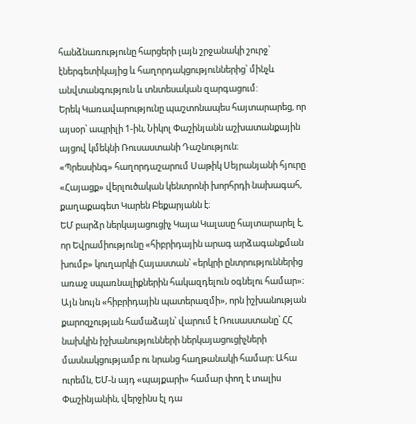հանձնառությունը հարցերի լայն շրջանակի շուրջ՝ էներգետիկայից և հաղորդակցություններից՝ մինչև անվտանգություն և տնտեսական զարգացում:
Երեկ Կառավարությունը պաշտոնապես հայտարարեց, որ այսօր՝ ապրիլի 1-ին, Նիկոլ Փաշինյանն աշխատանքային այցով կմեկնի Ռուսաստանի Դաշնություն։
«Պրեսսինգ» հաղորդաշարում Սաթիկ Սեյրանյանի հյուրը «Հայացք» վերլուծական կենտրոնի խորհրդի նախագահ, քաղաքագետ Կարեն Բեքարյանն է։
ԵՄ բարձր ներկայացուցիչ Կայա Կալասը հայտարարել է, որ Եվրամիությունը «հիբրիդային արագ արձագանքման խումբ» կուղարկի Հայաստան՝ «երկրի ընտրություններից առաջ սպառնալիքներին հակազդելուն օգնելու համար»։
Այն նույն «հիբրիդային պատերազմի», որն իշխանության քարոզչության համաձայն՝ վարում է Ռուսաստանը՝ ՀՀ նախկին իշխանությունների ներկայացուցիչների մասնակցությամբ ու նրանց հաղթանակի համար։ Ահա ուրեմն, ԵՄ-ն այդ «պայքարի» համար փող է տալիս Փաշինյանին, վերջինս էլ դա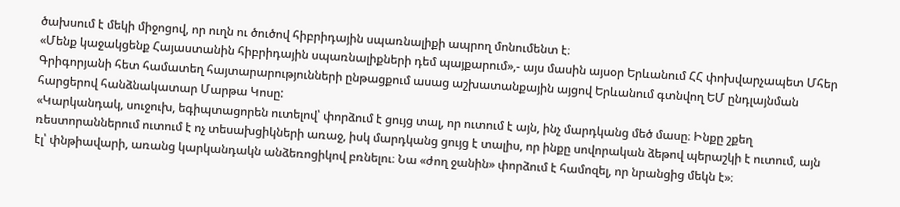ծախսում է մեկի միջոցով, որ ուղն ու ծուծով հիբրիդային սպառնալիքի ապրող մոնումենտ է։
«Մենք կաջակցենք Հայաստանին հիբրիդային սպառնալիքների դեմ պայքարում»,- այս մասին այսօր Երևանում ՀՀ փոխվարչապետ Մհեր Գրիգորյանի հետ համատեղ հայտարարությունների ընթացքում ասաց աշխատանքային այցով Երևանում գտնվող ԵՄ ընդլայնման հարցերով հանձնակատար Մարթա Կոսը:
«Կարկանդակ, սուջուխ, եգիպտացորեն ուտելով՝ փորձում է ցույց տալ, որ ուտում է այն, ինչ մարդկանց մեծ մասը։ Ինքը շքեղ ռեստորաններում ուտում է ոչ տեսախցիկների առաջ, իսկ մարդկանց ցույց է տալիս, որ ինքը սովորական ձեթով պերաշկի է ուտում, այն էլ՝ փնթիավարի, առանց կարկանդակն անձեռոցիկով բռնելու։ Նա «ժող ջանին» փորձում է համոզել, որ նրանցից մեկն է»։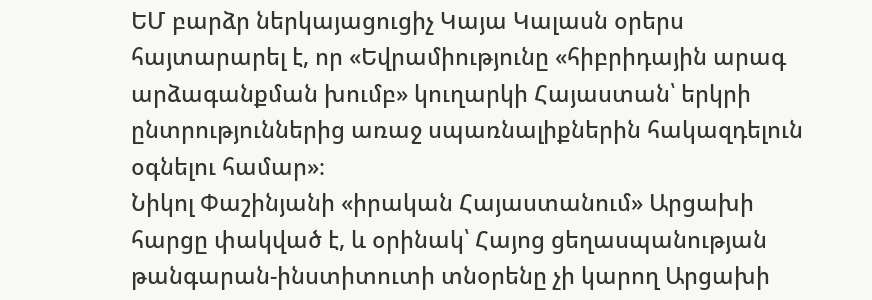ԵՄ բարձր ներկայացուցիչ Կայա Կալասն օրերս հայտարարել է, որ «Եվրամիությունը «հիբրիդային արագ արձագանքման խումբ» կուղարկի Հայաստան՝ երկրի ընտրություններից առաջ սպառնալիքներին հակազդելուն օգնելու համար»։
Նիկոլ Փաշինյանի «իրական Հայաստանում» Արցախի հարցը փակված է, և օրինակ՝ Հայոց ցեղասպանության թանգարան-ինստիտուտի տնօրենը չի կարող Արցախի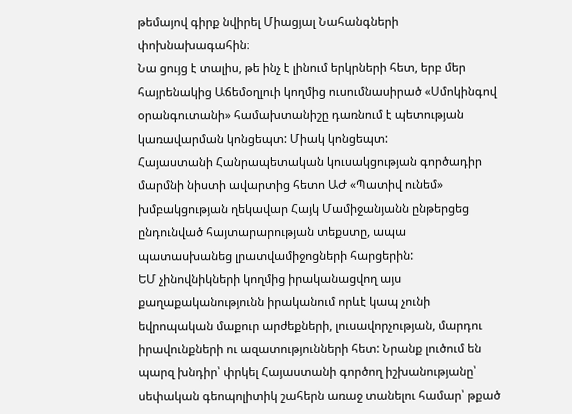թեմայով գիրք նվիրել Միացյալ Նահանգների փոխնախագահին։
Նա ցույց է տալիս, թե ինչ է լինում երկրների հետ, երբ մեր հայրենակից Աճեմօղլուի կողմից ուսումնասիրած «Սմոկինգով օրանգուտանի» համախտանիշը դառնում է պետության կառավարման կոնցեպտ: Միակ կոնցեպտ:
Հայաստանի Հանրապետական կուսակցության գործադիր մարմնի նիստի ավարտից հետո ԱԺ «Պատիվ ունեմ» խմբակցության ղեկավար Հայկ Մամիջանյանն ընթերցեց ընդունված հայտարարության տեքստը, ապա պատասխանեց լրատվամիջոցների հարցերին:
ԵՄ չինովնիկների կողմից իրականացվող այս քաղաքականությունն իրականում որևէ կապ չունի եվրոպական մաքուր արժեքների, լուսավորչության, մարդու իրավունքների ու ազատությունների հետ: Նրանք լուծում են պարզ խնդիր՝ փրկել Հայաստանի գործող իշխանությանը՝ սեփական գեոպոլիտիկ շահերն առաջ տանելու համար՝ թքած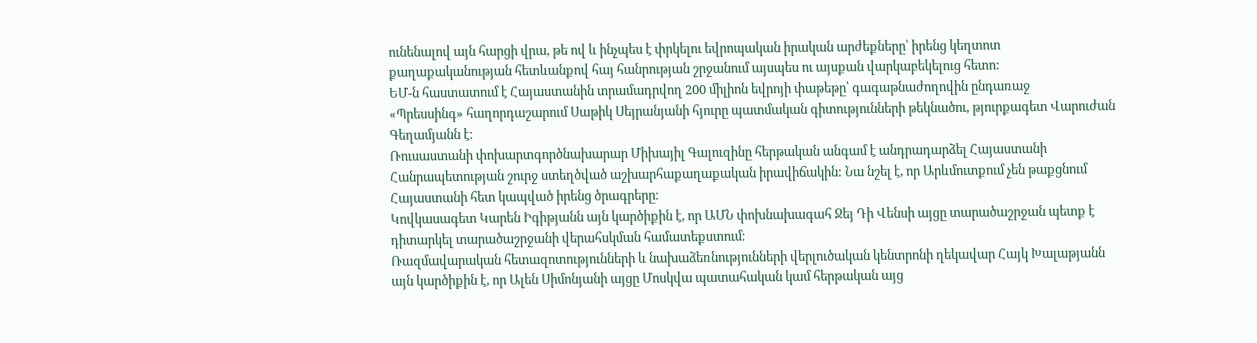ունենալով այն հարցի վրա, թե ով և ինչպես է փրկելու եվրոպական իրական արժեքները՝ իրենց կեղտոտ քաղաքականության հետևանքով հայ հանրության շրջանում այսպես ու այսքան վարկաբեկելուց հետո:
ԵՄ-ն հաստատում է Հայաստանին տրամադրվող 200 միլիոն եվրոյի փաթեթը՝ գագաթնաժողովին ընդառաջ
«Պրեսսինգ» հաղորդաշարում Սաթիկ Սեյրանյանի հյուրը պատմական գիտությունների թեկնածու, թյուրքագետ Վարուժան Գեղամյանն է։
Ռուսաստանի փոխարտգործնախարար Միխայիլ Գալուզինը հերթական անգամ է անդրադարձել Հայաստանի Հանրապետության շուրջ ստեղծված աշխարհաքաղաքական իրավիճակին: Նա նշել է, որ Արևմուտքում չեն թաքցնում Հայաստանի հետ կապված իրենց ծրագրերը։
Կովկասագետ Կարեն Իգիթյանն այն կարծիքին է, որ ԱՄՆ փոխնախագահ Ջեյ Դի Վենսի այցը տարածաշրջան պետք է դիտարկել տարածաշրջանի վերահսկման համատեքստում։
Ռազմավարական հետազոտությունների և նախաձեռնությունների վերլուծական կենտրոնի ղեկավար Հայկ Խալաթյանն այն կարծիքին է, որ Ալեն Սիմոնյանի այցը Մոսկվա պատահական կամ հերթական այց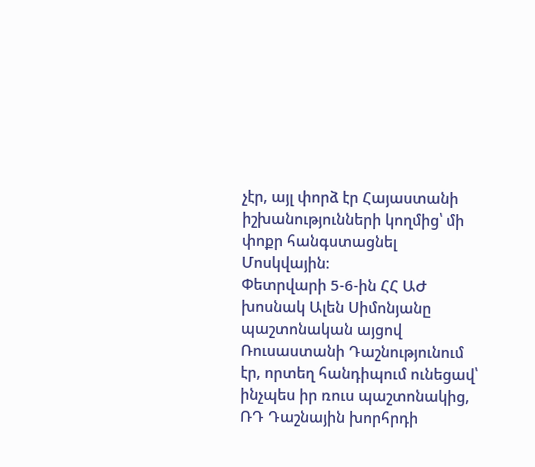չէր, այլ փորձ էր Հայաստանի իշխանությունների կողմից՝ մի փոքր հանգստացնել Մոսկվային։
Փետրվարի 5-6-ին ՀՀ ԱԺ խոսնակ Ալեն Սիմոնյանը պաշտոնական այցով Ռուսաստանի Դաշնությունում էր, որտեղ հանդիպում ունեցավ՝ ինչպես իր ռուս պաշտոնակից, ՌԴ Դաշնային խորհրդի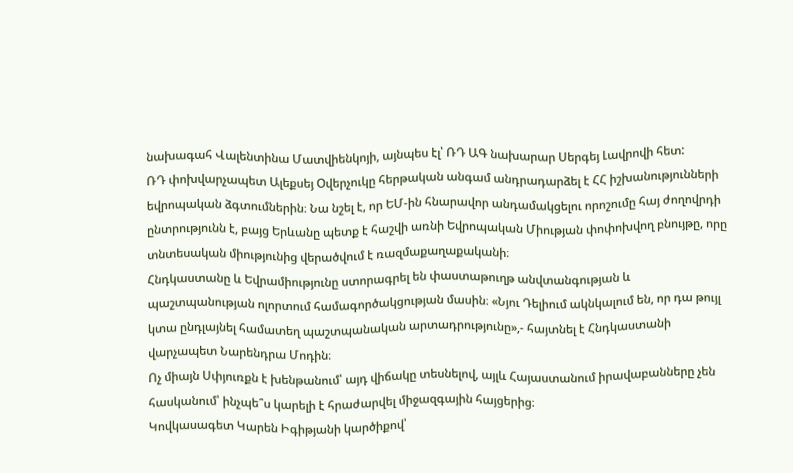նախագահ Վալենտինա Մատվիենկոյի, այնպես էլ՝ ՌԴ ԱԳ նախարար Սերգեյ Լավրովի հետ:
ՌԴ փոխվարչապետ Ալեքսեյ Օվերչուկը հերթական անգամ անդրադարձել է ՀՀ իշխանությունների եվրոպական ձգտումներին։ Նա նշել է, որ ԵՄ-ին հնարավոր անդամակցելու որոշումը հայ ժողովրդի ընտրությունն է, բայց Երևանը պետք է հաշվի առնի Եվրոպական Միության փոփոխվող բնույթը, որը տնտեսական միությունից վերածվում է ռազմաքաղաքականի։
Հնդկաստանը և Եվրամիությունը ստորագրել են փաստաթուղթ անվտանգության և պաշտպանության ոլորտում համագործակցության մասին։ «Նյու Դելիում ակնկալում են, որ դա թույլ կտա ընդլայնել համատեղ պաշտպանական արտադրությունը»,- հայտնել է Հնդկաստանի վարչապետ Նարենդրա Մոդին։
Ոչ միայն Սփյուռքն է խենթանում՝ այդ վիճակը տեսնելով, այլև Հայաստանում իրավաբանները չեն հասկանում՝ ինչպե՞ս կարելի է հրաժարվել միջազգային հայցերից։
Կովկասագետ Կարեն Իգիթյանի կարծիքով՝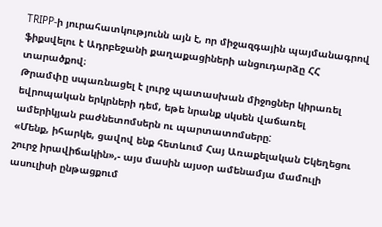TRIPP-ի յուրահատկությունն այն է, որ միջազգային պայմանագրով ֆիքսվելու է Ադրբեջանի քաղաքացիների անցուդարձը ՀՀ տարածքով։
Թրամփը սպառնացել է լուրջ պատասխան միջոցներ կիրառել եվրոպական երկրների դեմ, եթե նրանք սկսեն վաճառել ամերիկյան բաժնետոմսերն ու պարտատոմսերը:
«Մենք, իհարկե, ցավով ենք հետևում Հայ Առաքելական Եկեղեցու շուրջ իրավիճակին»,- այս մասին այսօր ամենամյա մամուլի ասուլիսի ընթացքում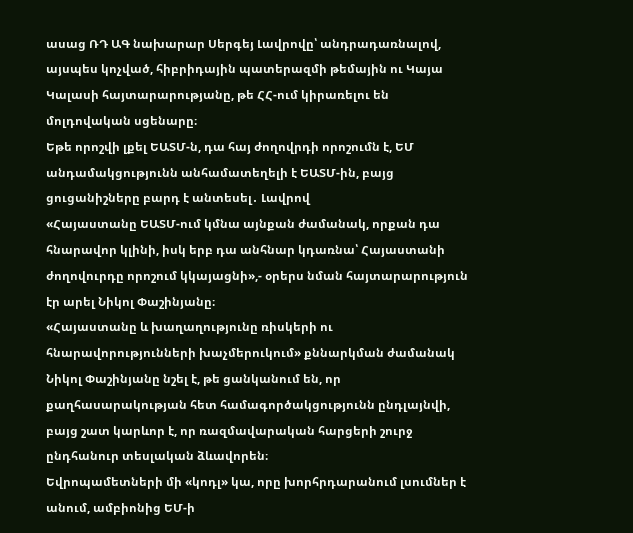ասաց ՌԴ ԱԳ նախարար Սերգեյ Լավրովը՝ անդրադառնալով, այսպես կոչված, հիբրիդային պատերազմի թեմային ու Կայա Կալասի հայտարարությանը, թե ՀՀ-ում կիրառելու են մոլդովական սցենարը։
Եթե որոշվի լքել ԵԱՏՄ-ն, դա հայ ժողովրդի որոշումն է, ԵՄ անդամակցությունն անհամատեղելի է ԵԱՏՄ-ին, բայց ցուցանիշները բարդ է անտեսել․ Լավրով
«Հայաստանը ԵԱՏՄ-ում կմնա այնքան ժամանակ, որքան դա հնարավոր կլինի, իսկ երբ դա անհնար կդառնա՝ Հայաստանի ժողովուրդը որոշում կկայացնի»,- օրերս նման հայտարարություն էր արել Նիկոլ Փաշինյանը։
«Հայաստանը և խաղաղությունը ռիսկերի ու հնարավորությունների խաչմերուկում» քննարկման ժամանակ Նիկոլ Փաշինյանը նշել է, թե ցանկանում են, որ քաղհասարակության հետ համագործակցությունն ընդլայնվի, բայց շատ կարևոր է, որ ռազմավարական հարցերի շուրջ ընդհանուր տեսլական ձևավորեն։
Եվրոպամետների մի «կոդլ» կա, որը խորհրդարանում լսումներ է անում, ամբիոնից ԵՄ-ի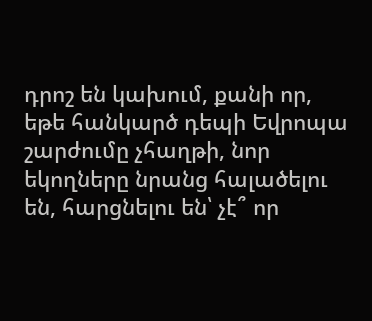դրոշ են կախում, քանի որ, եթե հանկարծ դեպի Եվրոպա շարժումը չհաղթի, նոր եկողները նրանց հալածելու են, հարցնելու են՝ չէ՞ որ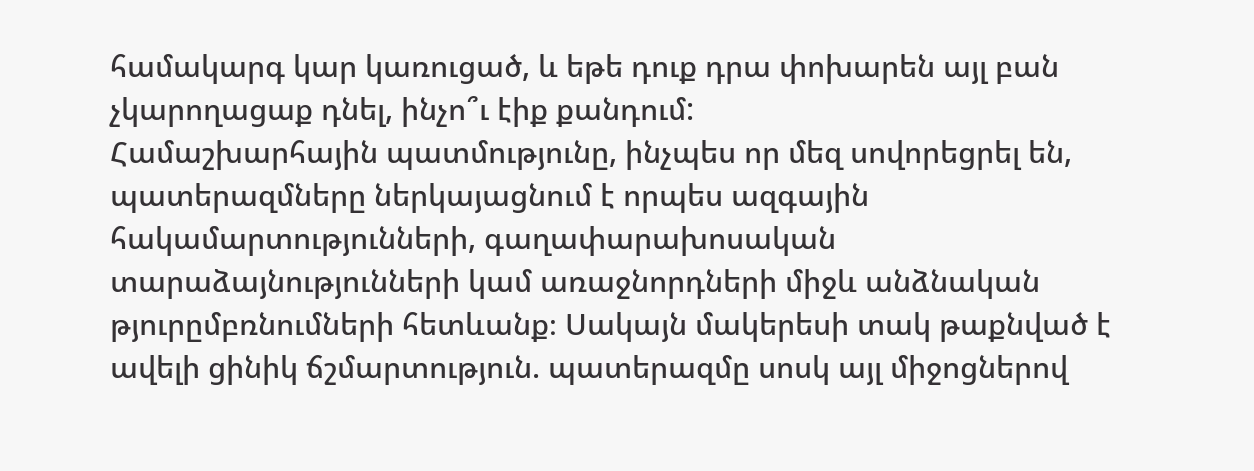համակարգ կար կառուցած, և եթե դուք դրա փոխարեն այլ բան չկարողացաք դնել, ինչո՞ւ էիք քանդում:
Համաշխարհային պատմությունը, ինչպես որ մեզ սովորեցրել են, պատերազմները ներկայացնում է որպես ազգային հակամարտությունների, գաղափարախոսական տարաձայնությունների կամ առաջնորդների միջև անձնական թյուրըմբռնումների հետևանք։ Սակայն մակերեսի տակ թաքնված է ավելի ցինիկ ճշմարտություն. պատերազմը սոսկ այլ միջոցներով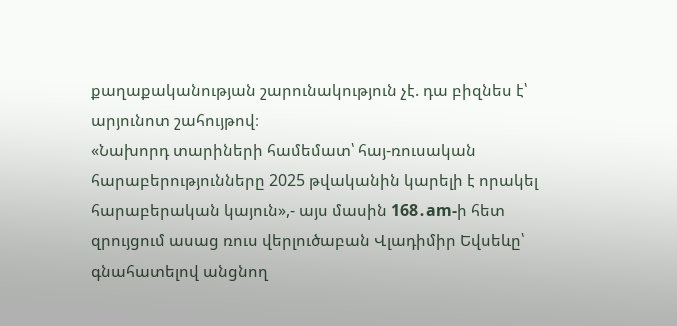քաղաքականության շարունակություն չէ. դա բիզնես է՝ արյունոտ շահույթով։
«Նախորդ տարիների համեմատ՝ հայ-ռուսական հարաբերությունները 2025 թվականին կարելի է որակել հարաբերական կայուն»,- այս մասին 168․am-ի հետ զրույցում ասաց ռուս վերլուծաբան Վլադիմիր Եվսեևը՝ գնահատելով անցնող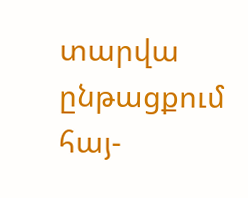տարվա ընթացքում հայ-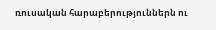ռուսական հարաբերություններն ու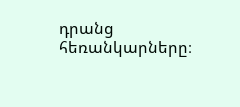դրանց հեռանկարները։